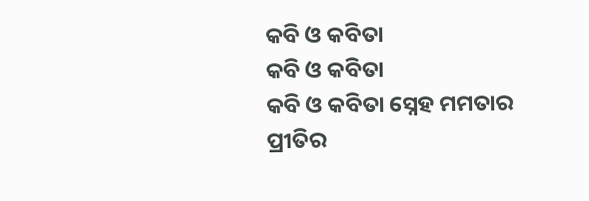କବି ଓ କବିତା
କବି ଓ କବିତା
କବି ଓ କବିତା ସ୍ନେହ ମମତାର
ପ୍ରୀତିର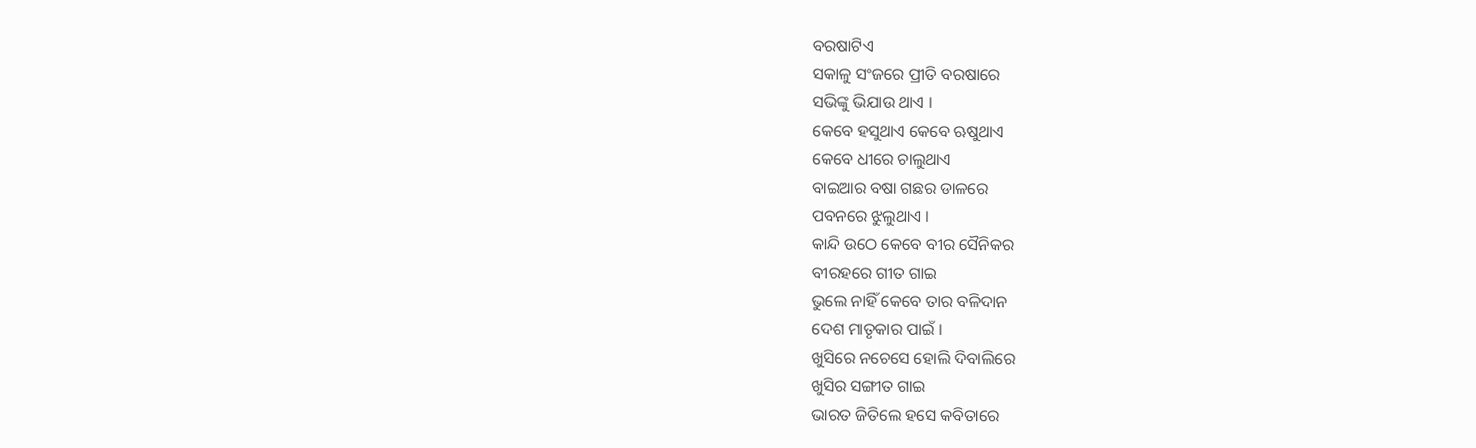ବରଷାଟିଏ
ସକାଳୁ ସଂଜରେ ପ୍ରୀତି ବରଷାରେ
ସଭିଙ୍କୁ ଭିଯାଉ ଥାଏ ।
କେବେ ହସୁଥାଏ କେବେ ଋଷୁଥାଏ
କେବେ ଧୀରେ ଚାଲୁଥାଏ
ବାଇଆର ବଷା ଗଛର ଡାଳରେ
ପବନରେ ଝୁଲୁଥାଏ ।
କାନ୍ଦି ଉଠେ କେବେ ବୀର ସୈନିକର
ବୀରହରେ ଗୀତ ଗାଇ
ଭୁଲେ ନାହିଁ କେବେ ତାର ବଳିଦାନ
ଦେଶ ମାତୃକାର ପାଇଁ ।
ଖୁସିରେ ନଚେସେ ହୋଲି ଦିବାଲିରେ
ଖୁସିର ସଙ୍ଗୀତ ଗାଇ
ଭାରତ ଜିତିଲେ ହସେ କବିତାରେ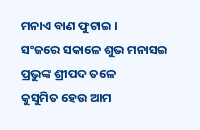ମନାଏ ବାଣ ଫୁଟାଇ ।
ସଂଜରେ ସକାଳେ ଶୁଭ ମନାସଇ
ପ୍ରଭୁଙ୍କ ଶ୍ରୀପଦ ତଳେ
କୁସୁମିତ ହେଉ ଆମ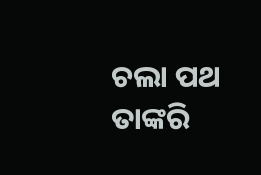ଚଲା ପଥ
ତାଙ୍କରି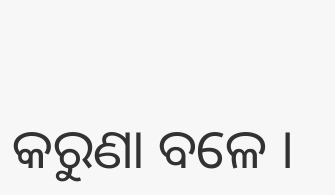କରୁଣା ବଳେ ।